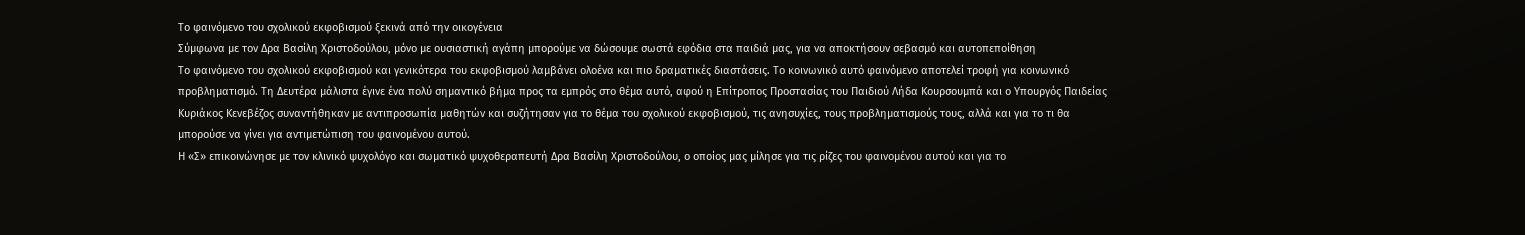Το φαινόμενο του σχολικού εκφοβισμού ξεκινά από την οικογένεια
Σύμφωνα με τον Δρα Βασίλη Χριστοδούλου, μόνο με ουσιαστική αγάπη μπορούμε να δώσουμε σωστά εφόδια στα παιδιά μας, για να αποκτήσουν σεβασμό και αυτοπεποίθηση
Το φαινόμενο του σχολικού εκφοβισμού και γενικότερα του εκφοβισμού λαμβάνει ολοένα και πιο δραματικές διαστάσεις. Το κοινωνικό αυτό φαινόμενο αποτελεί τροφή για κοινωνικό προβληματισμό. Τη Δευτέρα μάλιστα έγινε ένα πολύ σημαντικό βήμα προς τα εμπρός στο θέμα αυτό, αφού η Επίτροπος Προστασίας του Παιδιού Λήδα Κουρσουμπά και ο Υπουργός Παιδείας Κυριάκος Κενεβέζος συναντήθηκαν με αντιπροσωπία μαθητών και συζήτησαν για το θέμα του σχολικού εκφοβισμού, τις ανησυχίες, τους προβληματισμούς τους, αλλά και για το τι θα μπορούσε να γίνει για αντιμετώπιση του φαινομένου αυτού.
Η «Σ» επικοινώνησε με τον κλινικό ψυχολόγο και σωματικό ψυχοθεραπευτή Δρα Βασίλη Χριστοδούλου, ο οποίος μας μίλησε για τις ρίζες του φαινομένου αυτού και για το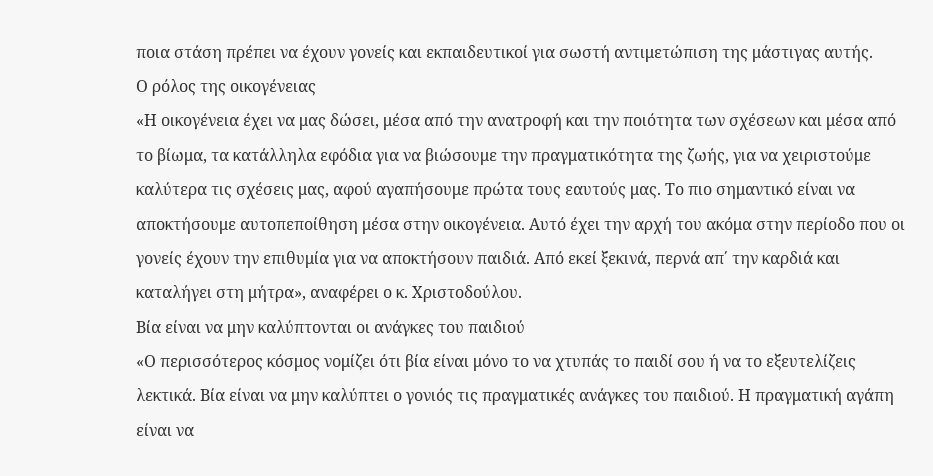ποια στάση πρέπει να έχουν γονείς και εκπαιδευτικοί για σωστή αντιμετώπιση της μάστιγας αυτής.
Ο ρόλος της οικογένειας
«Η οικογένεια έχει να μας δώσει, μέσα από την ανατροφή και την ποιότητα των σχέσεων και μέσα από το βίωμα, τα κατάλληλα εφόδια για να βιώσουμε την πραγματικότητα της ζωής, για να χειριστούμε καλύτερα τις σχέσεις μας, αφού αγαπήσουμε πρώτα τους εαυτούς μας. Το πιο σημαντικό είναι να αποκτήσουμε αυτοπεποίθηση μέσα στην οικογένεια. Αυτό έχει την αρχή του ακόμα στην περίοδο που οι γονείς έχουν την επιθυμία για να αποκτήσουν παιδιά. Από εκεί ξεκινά, περνά απ΄ την καρδιά και καταλήγει στη μήτρα», αναφέρει ο κ. Χριστοδούλου.
Βία είναι να μην καλύπτονται οι ανάγκες του παιδιού
«Ο περισσότερος κόσμος νομίζει ότι βία είναι μόνο το να χτυπάς το παιδί σου ή να το εξευτελίζεις λεκτικά. Βία είναι να μην καλύπτει ο γονιός τις πραγματικές ανάγκες του παιδιού. Η πραγματική αγάπη είναι να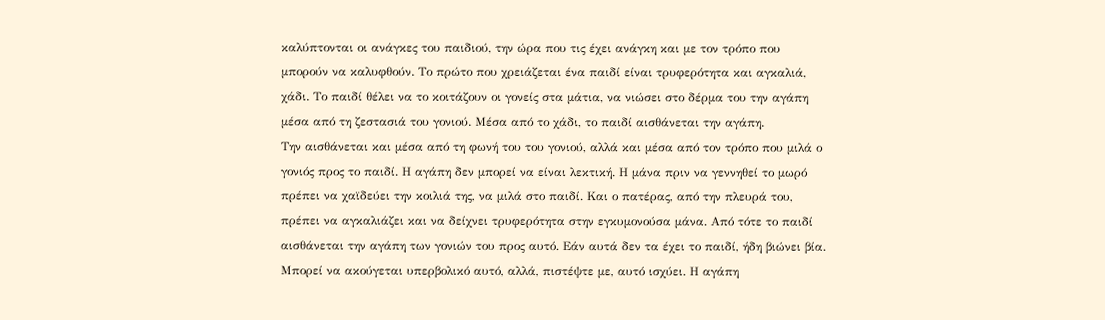καλύπτονται οι ανάγκες του παιδιού, την ώρα που τις έχει ανάγκη και με τον τρόπο που μπορούν να καλυφθούν. Το πρώτο που χρειάζεται ένα παιδί είναι τρυφερότητα και αγκαλιά, χάδι. Το παιδί θέλει να το κοιτάζουν οι γονείς στα μάτια, να νιώσει στο δέρμα του την αγάπη μέσα από τη ζεστασιά του γονιού. Μέσα από το χάδι, το παιδί αισθάνεται την αγάπη.
Την αισθάνεται και μέσα από τη φωνή του του γονιού, αλλά και μέσα από τον τρόπο που μιλά ο γονιός προς το παιδί. Η αγάπη δεν μπορεί να είναι λεκτική. Η μάνα πριν να γεννηθεί το μωρό πρέπει να χαϊδεύει την κοιλιά της, να μιλά στο παιδί. Και ο πατέρας, από την πλευρά του, πρέπει να αγκαλιάζει και να δείχνει τρυφερότητα στην εγκυμονούσα μάνα. Από τότε το παιδί αισθάνεται την αγάπη των γονιών του προς αυτό. Εάν αυτά δεν τα έχει το παιδί, ήδη βιώνει βία. Μπορεί να ακούγεται υπερβολικό αυτό, αλλά, πιστέψτε με, αυτό ισχύει. Η αγάπη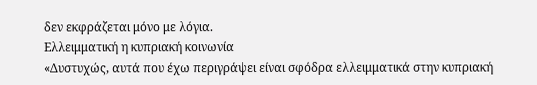δεν εκφράζεται μόνο με λόγια.
Ελλειμματική η κυπριακή κοινωνία
«Δυστυχώς, αυτά που έχω περιγράψει είναι σφόδρα ελλειμματικά στην κυπριακή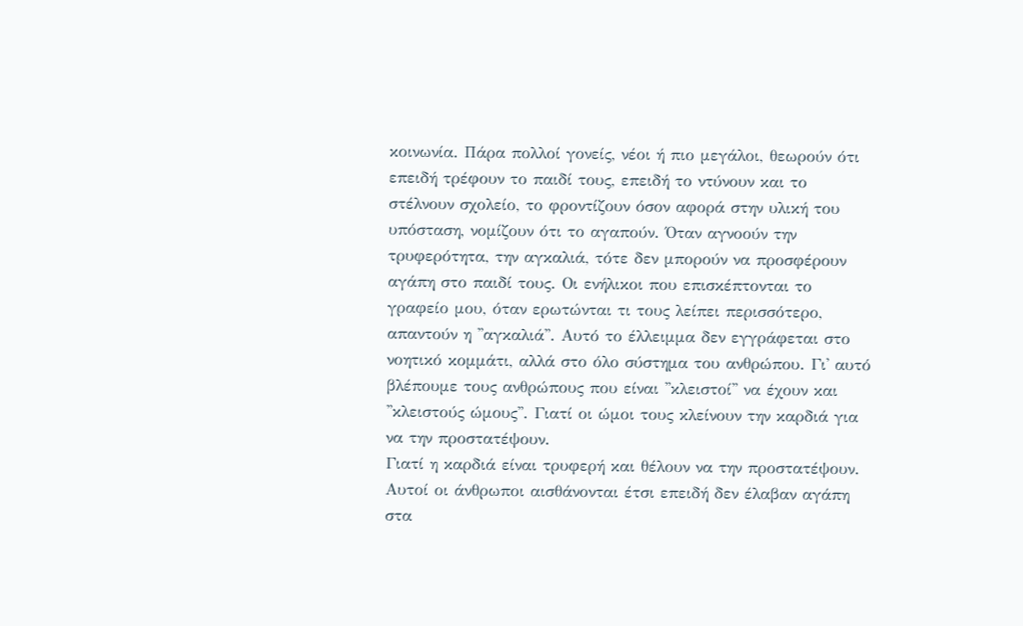κοινωνία. Πάρα πολλοί γονείς, νέοι ή πιο μεγάλοι, θεωρούν ότι επειδή τρέφουν το παιδί τους, επειδή το ντύνουν και το στέλνουν σχολείο, το φροντίζουν όσον αφορά στην υλική του υπόσταση, νομίζουν ότι το αγαπούν. Όταν αγνοούν την τρυφερότητα, την αγκαλιά, τότε δεν μπορούν να προσφέρουν αγάπη στο παιδί τους. Οι ενήλικοι που επισκέπτονται το γραφείο μου, όταν ερωτώνται τι τους λείπει περισσότερο, απαντούν η ''αγκαλιά''. Αυτό το έλλειμμα δεν εγγράφεται στο νοητικό κομμάτι, αλλά στο όλο σύστημα του ανθρώπου. Γι' αυτό βλέπουμε τους ανθρώπους που είναι ''κλειστοί'' να έχουν και ''κλειστούς ώμους''. Γιατί οι ώμοι τους κλείνουν την καρδιά για να την προστατέψουν.
Γιατί η καρδιά είναι τρυφερή και θέλουν να την προστατέψουν. Αυτοί οι άνθρωποι αισθάνονται έτσι επειδή δεν έλαβαν αγάπη στα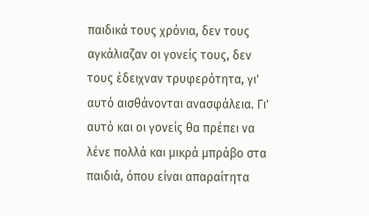παιδικά τους χρόνια, δεν τους αγκάλιαζαν οι γονείς τους, δεν τους έδειχναν τρυφερότητα, γι' αυτό αισθάνονται ανασφάλεια. Γι' αυτό και οι γονείς θα πρέπει να λένε πολλά και μικρά μπράβο στα παιδιά, όπου είναι απαραίτητα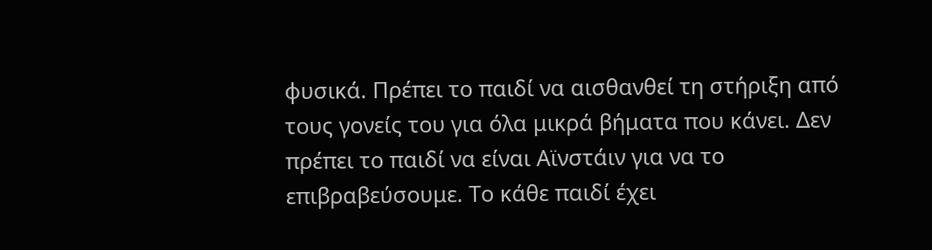φυσικά. Πρέπει το παιδί να αισθανθεί τη στήριξη από τους γονείς του για όλα μικρά βήματα που κάνει. Δεν πρέπει το παιδί να είναι Αϊνστάιν για να το επιβραβεύσουμε. Το κάθε παιδί έχει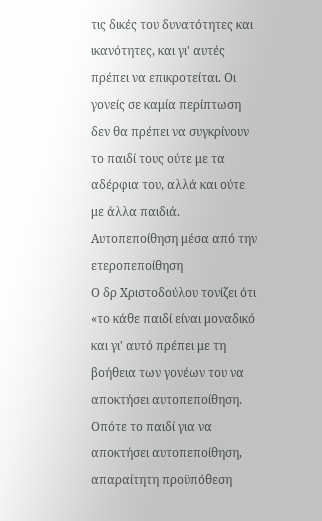τις δικές του δυνατότητες και ικανότητες, και γι' αυτές πρέπει να επικροτείται. Οι γονείς σε καμία περίπτωση δεν θα πρέπει να συγκρίνουν το παιδί τους ούτε με τα αδέρφια του, αλλά και ούτε με άλλα παιδιά.
Αυτοπεποίθηση μέσα από την ετεροπεποίθηση
Ο δρ Χριστοδούλου τονίζει ότι «το κάθε παιδί είναι μοναδικό και γι' αυτό πρέπει με τη βοήθεια των γονέων του να αποκτήσει αυτοπεποίθηση. Οπότε το παιδί για να αποκτήσει αυτοπεποίθηση, απαραίτητη προϋπόθεση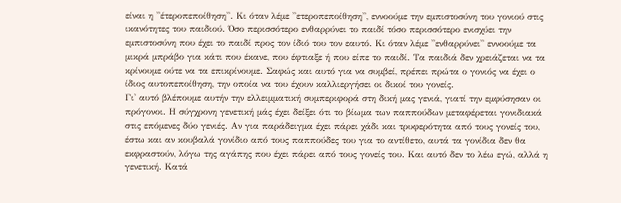είναι η ''έτεροπεποίθηση''. Κι όταν λέμε ''ετεροπεποίθηση'', εννοούμε την εμπιστοσύνη του γονιού στις ικανότητες του παιδιού. Όσο περισσότερο ενθαρρύνει το παιδί τόσο περισσότερο ενισχύει την εμπιστοσύνη που έχει το παιδί προς τον ίδιό του τον εαυτό. Κι όταν λέμε ''ενθαρρύνει'' εννοούμε τα μικρά μπράβο για κάτι που έκανε, που έφτιαξε ή που είπε το παιδί. Τα παιδιά δεν χρειάζεται να τα κρίνουμε ούτε να τα επικρίνουμε. Σαφώς και αυτό για να συμβεί, πρέπει πρώτα ο γονιός να έχει ο ίδιος αυτοπεποίθηση, την οποία να του έχουν καλλιεργήσει οι δικοί του γονείς.
Γι' αυτό βλέπουμε αυτήν την ελλειμματική συμπεριφορά στη δική μας γενιά, γιατί την εμφύσησαν οι πρόγονοι. Η σύγχρονη γενετική μάς έχει δείξει ότι το βίωμα των παππούδων μεταφέρεται γονιδιακά στις επόμενες δύο γενιές. Αν για παράδειγμα έχει πάρει χάδι και τρυφερότητα από τους γονείς του, έστω και αν κουβαλά γονίδιο από τους παππούδες του για το αντίθετο, αυτά τα γονίδια δεν θα εκφραστούν, λόγω της αγάπης που έχει πάρει από τους γονείς του. Και αυτό δεν το λέω εγώ, αλλά η γενετική. Κατά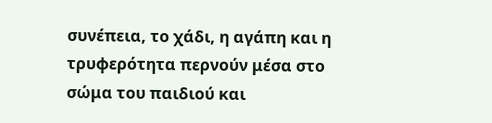συνέπεια, το χάδι, η αγάπη και η τρυφερότητα περνούν μέσα στο σώμα του παιδιού και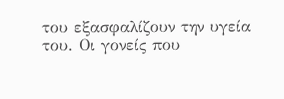του εξασφαλίζουν την υγεία του. Οι γονείς που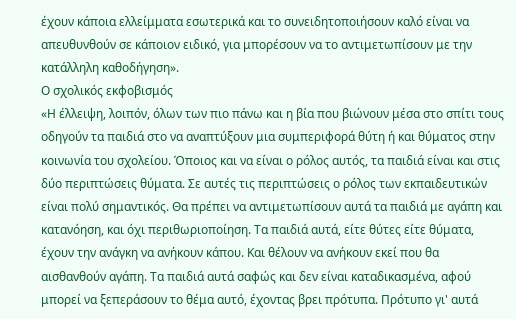έχουν κάποια ελλείμματα εσωτερικά και το συνειδητοποιήσουν καλό είναι να απευθυνθούν σε κάποιον ειδικό, για μπορέσουν να το αντιμετωπίσουν με την κατάλληλη καθοδήγηση».
Ο σχολικός εκφοβισμός
«Η έλλειψη, λοιπόν, όλων των πιο πάνω και η βία που βιώνουν μέσα στο σπίτι τους οδηγούν τα παιδιά στο να αναπτύξουν μια συμπεριφορά θύτη ή και θύματος στην κοινωνία του σχολείου. Όποιος και να είναι ο ρόλος αυτός, τα παιδιά είναι και στις δύο περιπτώσεις θύματα. Σε αυτές τις περιπτώσεις ο ρόλος των εκπαιδευτικών είναι πολύ σημαντικός. Θα πρέπει να αντιμετωπίσουν αυτά τα παιδιά με αγάπη και κατανόηση, και όχι περιθωριοποίηση. Τα παιδιά αυτά, είτε θύτες είτε θύματα, έχουν την ανάγκη να ανήκουν κάπου. Και θέλουν να ανήκουν εκεί που θα αισθανθούν αγάπη. Τα παιδιά αυτά σαφώς και δεν είναι καταδικασμένα, αφού μπορεί να ξεπεράσουν το θέμα αυτό, έχοντας βρει πρότυπα. Πρότυπο γι' αυτά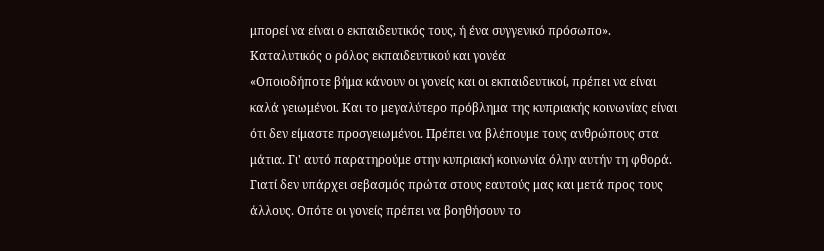μπορεί να είναι ο εκπαιδευτικός τους, ή ένα συγγενικό πρόσωπο».
Καταλυτικός ο ρόλος εκπαιδευτικού και γονέα
«Οποιοδήποτε βήμα κάνουν οι γονείς και οι εκπαιδευτικοί, πρέπει να είναι καλά γειωμένοι. Και το μεγαλύτερο πρόβλημα της κυπριακής κοινωνίας είναι ότι δεν είμαστε προσγειωμένοι. Πρέπει να βλέπουμε τους ανθρώπους στα μάτια. Γι' αυτό παρατηρούμε στην κυπριακή κοινωνία όλην αυτήν τη φθορά. Γιατί δεν υπάρχει σεβασμός πρώτα στους εαυτούς μας και μετά προς τους άλλους. Οπότε οι γονείς πρέπει να βοηθήσουν το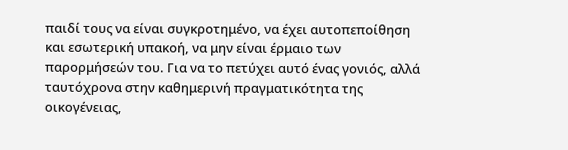παιδί τους να είναι συγκροτημένο, να έχει αυτοπεποίθηση και εσωτερική υπακοή, να μην είναι έρμαιο των παρορμήσεών του. Για να το πετύχει αυτό ένας γονιός, αλλά ταυτόχρονα στην καθημερινή πραγματικότητα της οικογένειας,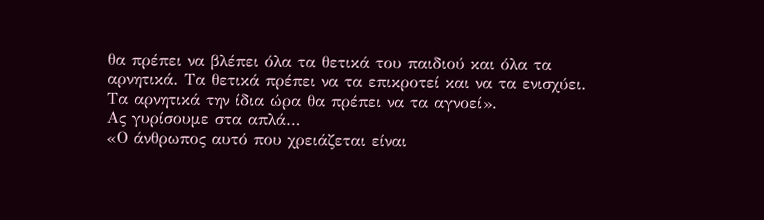θα πρέπει να βλέπει όλα τα θετικά του παιδιού και όλα τα αρνητικά. Τα θετικά πρέπει να τα επικροτεί και να τα ενισχύει. Τα αρνητικά την ίδια ώρα θα πρέπει να τα αγνοεί».
Ας γυρίσουμε στα απλά…
«Ο άνθρωπος αυτό που χρειάζεται είναι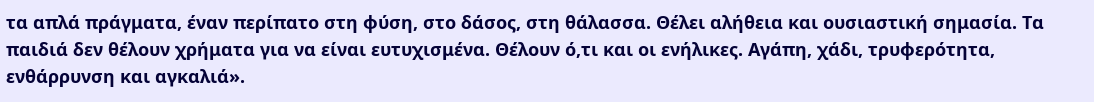τα απλά πράγματα, έναν περίπατο στη φύση, στο δάσος, στη θάλασσα. Θέλει αλήθεια και ουσιαστική σημασία. Τα παιδιά δεν θέλουν χρήματα για να είναι ευτυχισμένα. Θέλουν ό,τι και οι ενήλικες. Αγάπη, χάδι, τρυφερότητα, ενθάρρυνση και αγκαλιά».